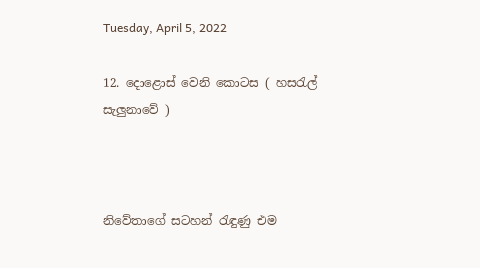Tuesday, April 5, 2022

12. දොළොස් වෙනි කොටස ( හසරැල් සැලුනාවේ )



නිවේතාගේ සටහන් රැඳුණු එම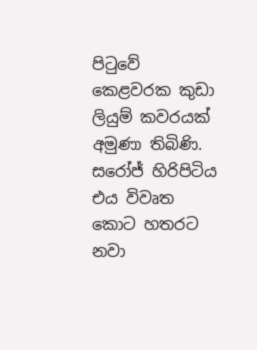පිටුවේ කෙළවරක කුඩා ලියුම් කවරයක් අමුණා තිබිණි. සරෝජ් හිරිපිටිය එය විවෘත කොට හතරට නවා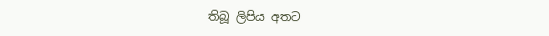තිබූ ලිපිය අතට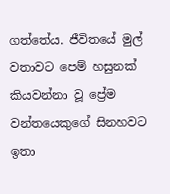ගත්තේය. ජීවිතයේ මුල් වතාවට පෙම් හසුනක් කියවන්නා වූ ප්‍රේම වන්තයෙකුගේ සිනහවට ඉතා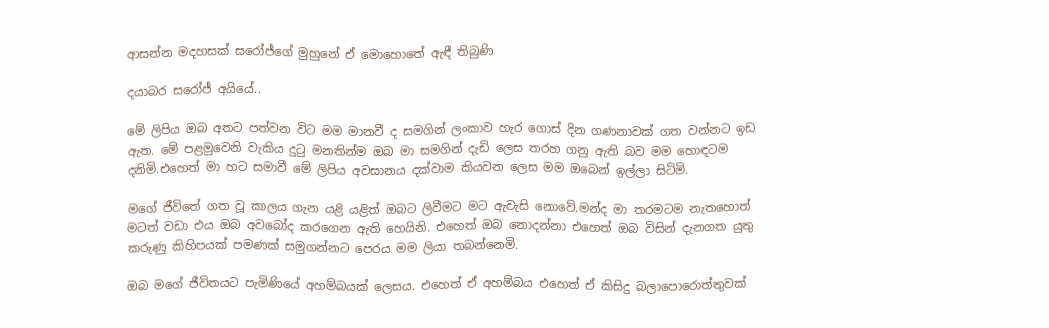ආසන්න මදහසක් සරෝජ්ගේ මුහුනේ ඒ මොහොතේ ඇඳී තිබුණි

දයාබර සරෝජ් අයියේ..

මේ ලිපිය ඔබ අතට පත්වන විට මම මානවී ද සමගින් ලංකාව හැර ගොස් දින ගණනාවක් ගත වන්නට ඉඩ ඇත. මේ පළමුවෙනි වැකිය දුටු මනතින්ම ඔබ මා සමගින් දැඩි ලෙස තරහ ගනු ඇති බව මම හොඳටම දනිමි.එහෙත් මා හට සමාවී මේ ලිපිය අවසානය දක්වාම කියවන ලෙස මම ඔබෙන් ඉල්ලා සිටිමි.

මගේ ජීවිතේ ගත වූ කාලය ගැන යළි යළිත් ඔබට ලිවීමට මට ඇවැසි නොවේ.මන්ද මා තරමටම නැතහොත් මටත් වඩා එය ඔබ අවබෝද කරගෙන ඇති හෙයිනි. එහෙත් ඔබ නොදන්නා එහෙත් ඔබ විසින් දැනගත යුතු කරුණු කිහිපයක් පමණක් සමුගන්නට පෙරය මම ලියා තබන්නෙමි.

ඔබ මගේ ජීවිතයට පැමිණියේ අහම්බයක් ලෙසය. එහෙත් ඒ අහම්බය එහෙත් ඒ කිසිදු බලාපොරොත්තුවක්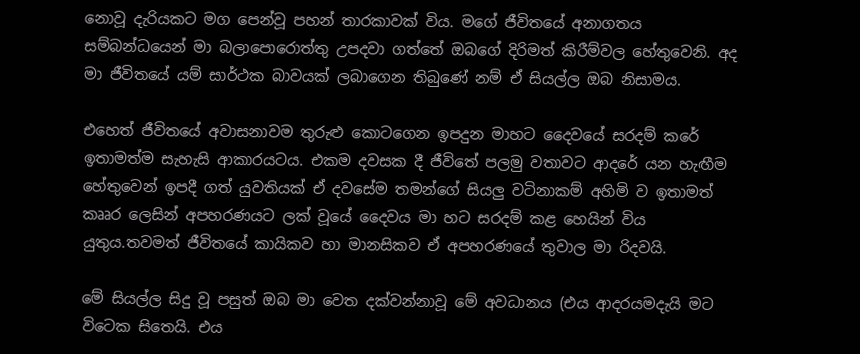නොවූ දැරියකට මග පෙන්වූ පහන් තාරකාවක් විය. මගේ ජීවිතයේ අනාගතය සම්බන්ධයෙන් මා බලාපොරොත්තු උපදවා ගත්තේ ඔබගේ දිරිමත් කිරීම්වල හේතුවෙනි. අද මා ජීවිතයේ යම් සාර්ථක බාවයක් ලබාගෙන තිබුණේ නම් ඒ සියල්ල ඔබ නිසාමය.

එහෙත් ජීවිතයේ අවාසනාවම තුරුළු කොටගෙන ඉපදුන මාහට දෛවයේ සරදම් කරේ ඉතාමත්ම සැහැසි ආකාරයටය. එකම දවසක දී ජීවිතේ පලමු වතාවට ආදරේ යන හැඟීම හේතුවෙන් ඉපදී ගත් යුවතියක් ඒ දවසේම තමන්ගේ සියලු වටිනාකම් අහිමි ව ඉතාමත් කෲර ලෙසින් අපහරණයට ලක් වූයේ දෛවය මා හට සරදම් කළ හෙයින් විය යුතුය.තවමත් ජීවිතයේ කායිකව හා මානසිකව ඒ අපහරණයේ තුවාල මා රිදවයි.

මේ සියල්ල සිදු වූ පසුත් ඔබ මා වෙත දක්වන්නාවූ මේ අවධානය (එය ආදරයමදැයි මට විටෙක සිතෙයි. එය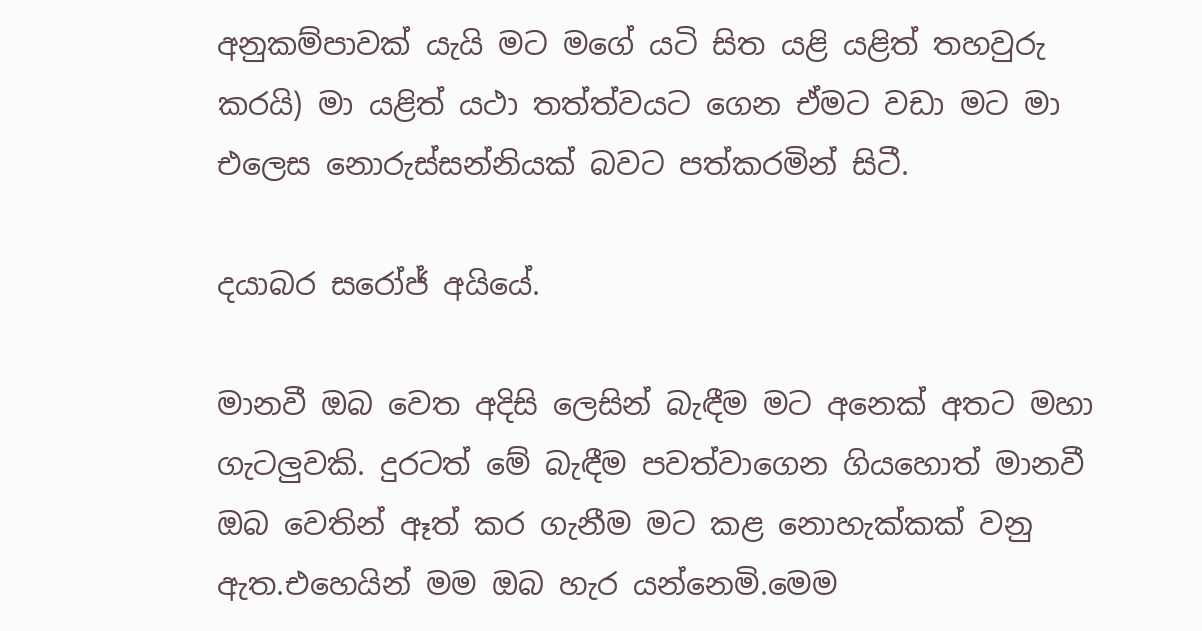අනුකම්පාවක් යැයි මට මගේ යටි සිත යළි යළිත් තහවුරු කරයි) මා යළිත් යථා තත්ත්වයට ගෙන ඒමට වඩා මට මා එලෙස නොරුස්සන්නියක් බවට පත්කරමින් සිටී.

දයාබර සරෝජ් අයියේ.

මානවී ඔබ වෙත අදිසි ලෙසින් බැඳීම මට අනෙක් අතට මහා ගැටලුවකි. දුරටත් මේ බැඳීම පවත්වාගෙන ගියහොත් මානවී ඔබ වෙතින් ඈත් කර ගැනීම මට කළ නොහැක්කක් වනු ඇත.එහෙයින් මම ඔබ හැර යන්නෙමි.මෙම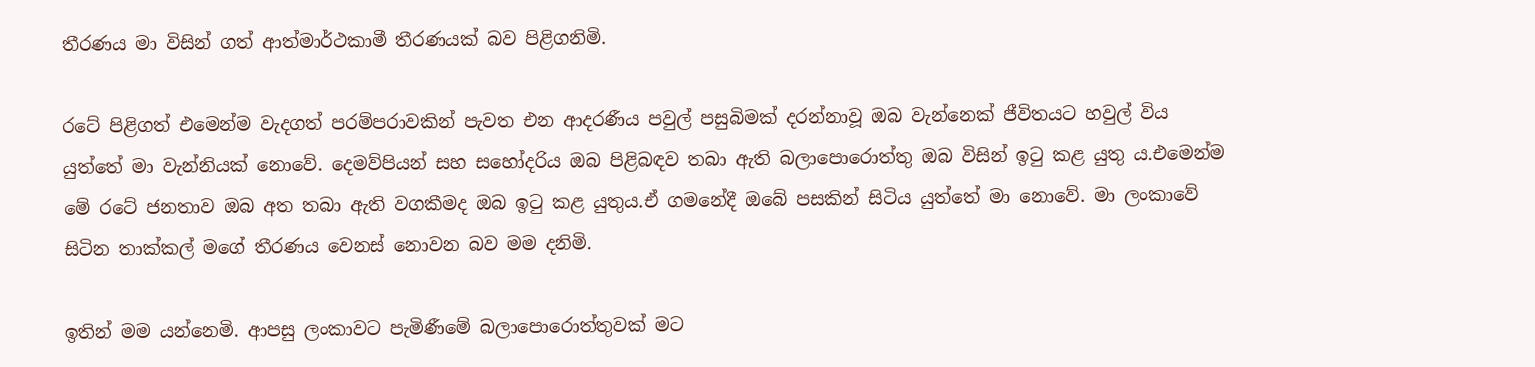තීරණය මා විසින් ගත් ආත්මාර්ථකාමී තීරණයක් බව පිළිගනිමි.

රටේ පිළිගත් එමෙන්ම වැදගත් පරම්පරාවකින් පැවත එන ආදරණීය පවුල් පසුබිමක් දරන්නාවූ ඔබ වැන්නෙක් ජීවිතයට හවුල් විය යුත්තේ මා වැන්නියක් නොවේ. දෙමව්පියන් සහ සහෝදරිය ඔබ පිළිබඳව තබා ඇති බලාපොරොත්තු ඔබ විසින් ඉටු කළ යුතු ය.එමෙන්ම මේ රටේ ජනතාව ඔබ අත තබා ඇති වගකීමද ඔබ ඉටු කළ යුතුය.ඒ ගමනේදී ඔබේ පසකින් සිටිය යුත්තේ මා නොවේ. මා ලංකාවේ සිටින තාක්කල් මගේ තීරණය වෙනස් නොවන බව මම දනිමි.

ඉතින් මම යන්නෙමි. ආපසු ලංකාවට පැමිණීමේ බලාපොරොත්තුවක් මට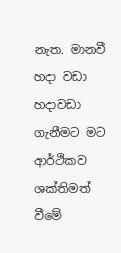නැත. මානවී හදා වඩා හදාවඩා ගැනීමට මට ආර්ථිකව ශක්තිමත් වීමේ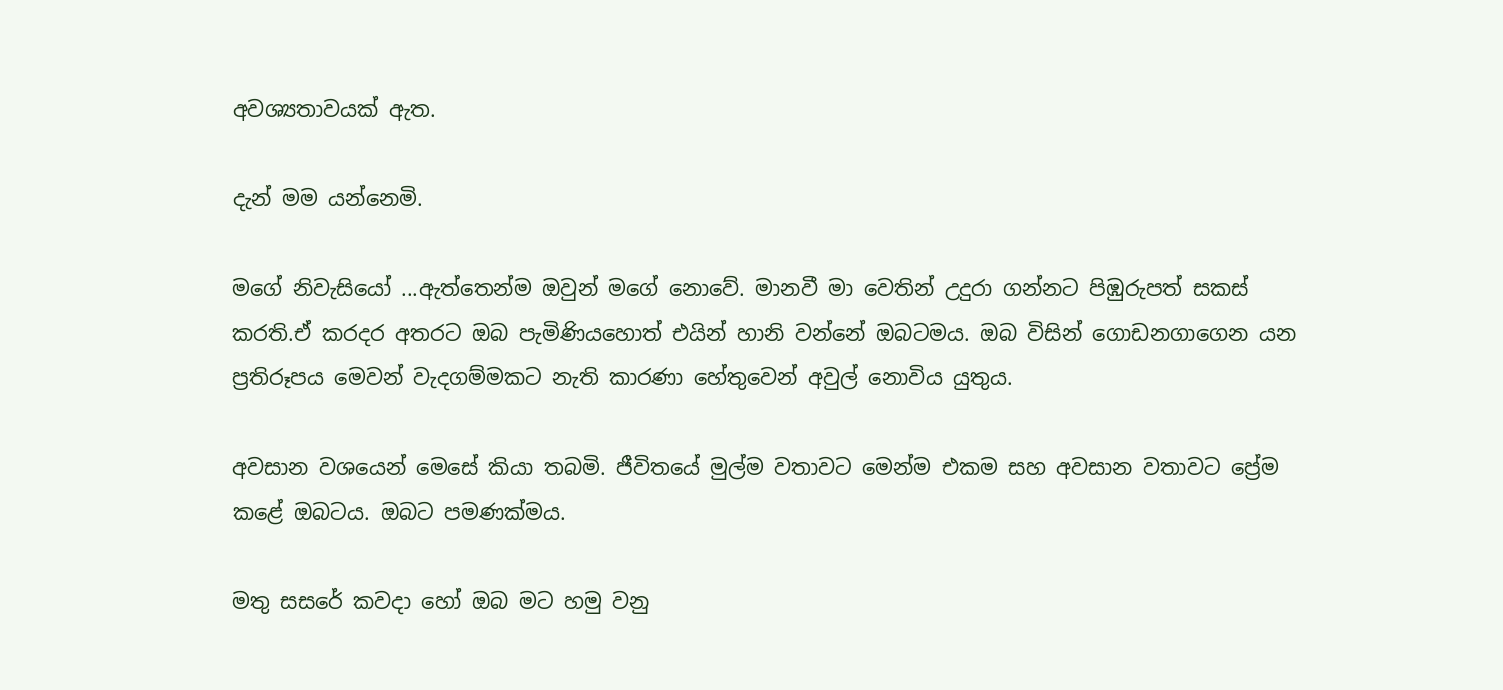අවශ්‍යතාවයක් ඇත.

දැන් මම යන්නෙමි.

මගේ නිවැසියෝ ...ඇත්තෙන්ම ඔවුන් මගේ නොවේ. මානවී මා වෙතින් උදුරා ගන්නට පිඹුරුපත් සකස් කරති.ඒ කරදර අතරට ඔබ පැමිණියහොත් එයින් හානි වන්නේ ඔබටමය. ඔබ විසින් ගොඩනගාගෙන යන ප්‍රතිරූපය මෙවන් වැදගම්මකට නැති කාරණා හේතුවෙන් අවුල් නොවිය යුතුය.

අවසාන වශයෙන් මෙසේ කියා තබමි. ජීවිතයේ මුල්ම වතාවට මෙන්ම එකම සහ අවසාන වතාවට ප්‍රේම කළේ ඔබටය. ඔබට පමණක්මය.

මතු සසරේ කවදා හෝ ඔබ මට හමු වනු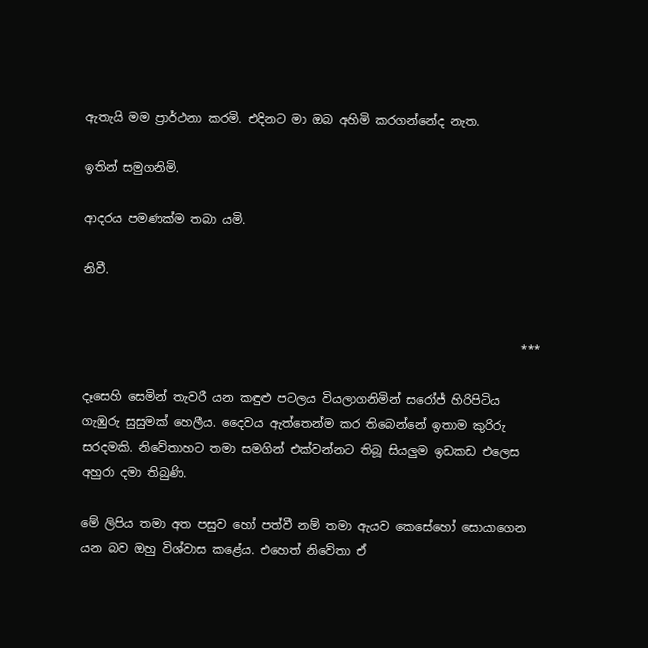ඇතැයි මම ප්‍රාර්ථනා කරමි. එදිනට මා ඔබ අහිමි කරගන්නේද නැත.

ඉතින් සමුගනිමි.

ආදරය පමණක්ම තබා යමි.

නිවී.


                                                                         ***

දෑසෙහි සෙමින් තැවරී යන කඳුළු පටලය වියලාගනිමින් සරෝජ් හිරිපිටිය ගැඹුරු සුසුමක් හෙලීය. දෛවය ඇත්තෙන්ම කර තිබෙන්නේ ඉතාම කුරිරු සරදමකි. නිවේතාහට තමා සමගින් එක්වන්නට තිබූ සියලුම ඉඩකඩ එලෙස අහුරා දමා තිබුණි.

මේ ලිපිය තමා අත පසුව හෝ පත්වී නම් තමා ඇයව කෙසේහෝ සොයාගෙන යන බව ඔහු විශ්වාස කළේය. එහෙත් නිවේතා ඒ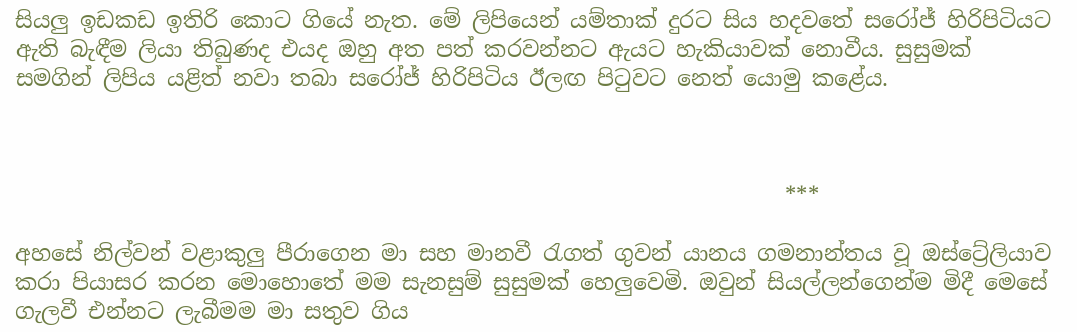සියලු ඉඩකඩ ඉතිරි කොට ගියේ නැත. මේ ලිපියෙන් යම්තාක් දුරට සිය හදවතේ සරෝජ් හිරිපිටියට ඇති බැඳීම ලියා තිබුණද එයද ඔහු අත පත් කරවන්නට ඇයට හැකියාවක් නොවීය. සුසුමක් සමගින් ලිපිය යළිත් නවා තබා සරෝජ් හිරිපිටිය ඊලඟ පිටුවට නෙත් යොමු කළේය.



                                                                      ***

අහසේ නිල්වන් වළාකුලු පීරාගෙන මා සහ මානවී රැගත් ගුවන්‍ යානය ගමනාන්තය වූ ඔස්ට්‍රේලියාව කරා පියාසර කරන මොහොතේ මම සැනසුම් සුසුමක් හෙලුවෙමි. ඔවුන් සියල්ලන්ගෙන්ම මිදී මෙසේ ගැලවී එන්නට ලැබීමම මා සතුව ගිය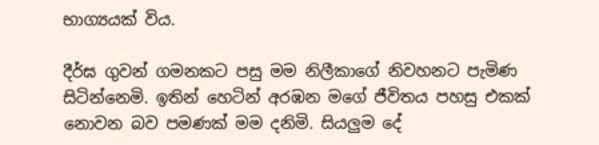භාග්‍යයක් විය.

දීර්ඝ ගුවන් ගමනකට පසු මම නිලීකාගේ නිවහනට පැමිණ සිටින්නෙමි. ඉතින් හෙටින් අරඹන මගේ ජීවිතය පහසු එකක් නොවන බව පමණක් මම දනිමි. සියලුම දේ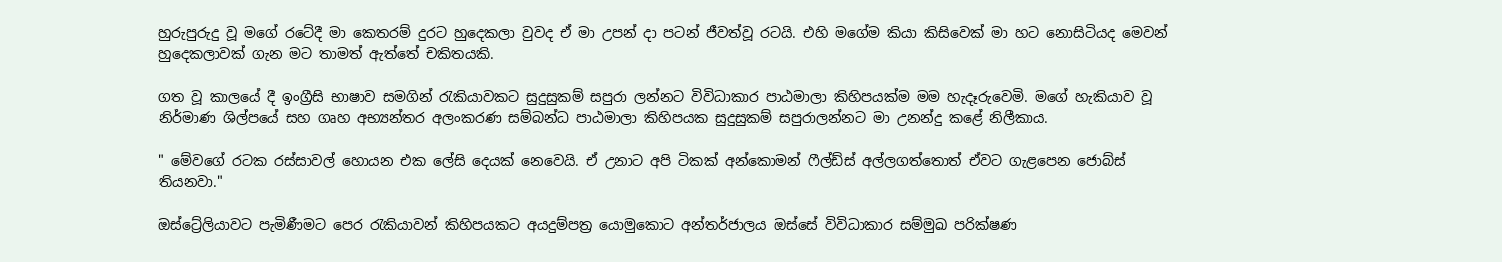හුරුපුරුදු වූ මගේ රටේදී මා කෙතරම් දුරට හුදෙකලා වුවද ඒ මා උපන් දා පටන් ජීවත්වූ රටයි. එහි මගේම කියා කිසිවෙක් මා හට නොසිටියද මෙවන් හුදෙකලාවක් ගැන මට තාමත් ඇත්තේ චකිතයකි.

ගත වූ කාලයේ දී ඉංග්‍රීසි භාෂාව සමගින් රැකියාවකට සුදුසුකම් සපුරා ලන්නට විවිධාකාර පාඨමාලා කිහිපයක්ම මම හැදෑරුවෙමි. මගේ හැකියාව වූ නිර්මාණ ශිල්පයේ සහ ගෘහ අභ්‍යන්තර අලංකරණ සම්බන්ධ පාඨමාලා කිහිපයක සුදුසුකම් සපුරාලන්නට මා උනන්දු කළේ නිලීකාය.

" මේවගේ රටක රස්සාවල් හොයන එක ලේසි දෙයක් නෙවෙයි. ඒ උනාට අපි ටිකක් අන්කොමන් ෆීල්ඩ්ස් අල්ලගත්තොත් ඒවට ගැළපෙන ජොබ්ස් තියනවා."

ඔස්ට්‍රේලියාවට පැමිණීමට පෙර රැකියාවන් කිහිපයකට අයදුම්පත්‍ර යොමුකොට අන්තර්ජාලය ඔස්සේ විවිධාකාර සම්මුඛ පරික්ෂණ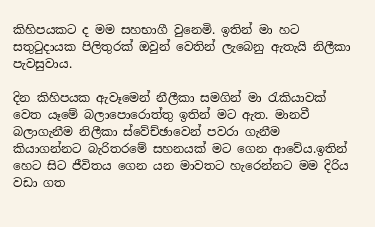කිහිපයකට ද මම සහභාගී වුනෙමි. ඉතින් මා හට සතුටුදායක පිලිතුරක් ඔවුන් වෙතින් ලැබෙනු ඇතැයි නිලීකා පැවසුවාය.

දින කිහිපයක ඇවෑමෙන් නීලීකා සමගින් මා රැකියාවක් වෙත යෑමේ බලාපොරොත්තු ඉතින් මට ඇත. මානවී බලාගැනීම නිලීකා ස්වේච්ඡාවෙන් පවරා ගැනීම කියාගන්නට බැරිතරමේ සහනයක් මට ගෙන ආවේය.ඉතින් හෙට සිට ජීවිතය ගෙන යන මාවතට හැරෙන්නට මම දිරිය වඩා ගත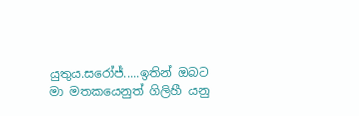යුතුය.සරෝජ්.....ඉතින් ඔබට මා මතකයෙනුත් ගිලිහී යනු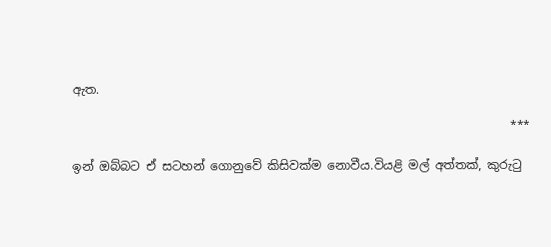ඇත.

                                                                         ***

ඉන් ඔබ්බට ඒ සටහන් ගොනුවේ කිසිවක්ම නොවීය.වියළි මල් අත්තක්, කුරුටු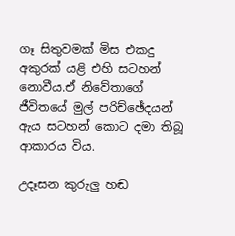ගෑ සිතුවමක් මිස එකදු අකුරක් යළි එහි සටහන් නොවීය.ඒ නිවේතාගේ ජීවිතයේ මුල් පරිච්ඡේදයන් ඇය සටහන් කොට දමා තිබූ ආකාරය විය.

උදෑසන කුරුලු හඬ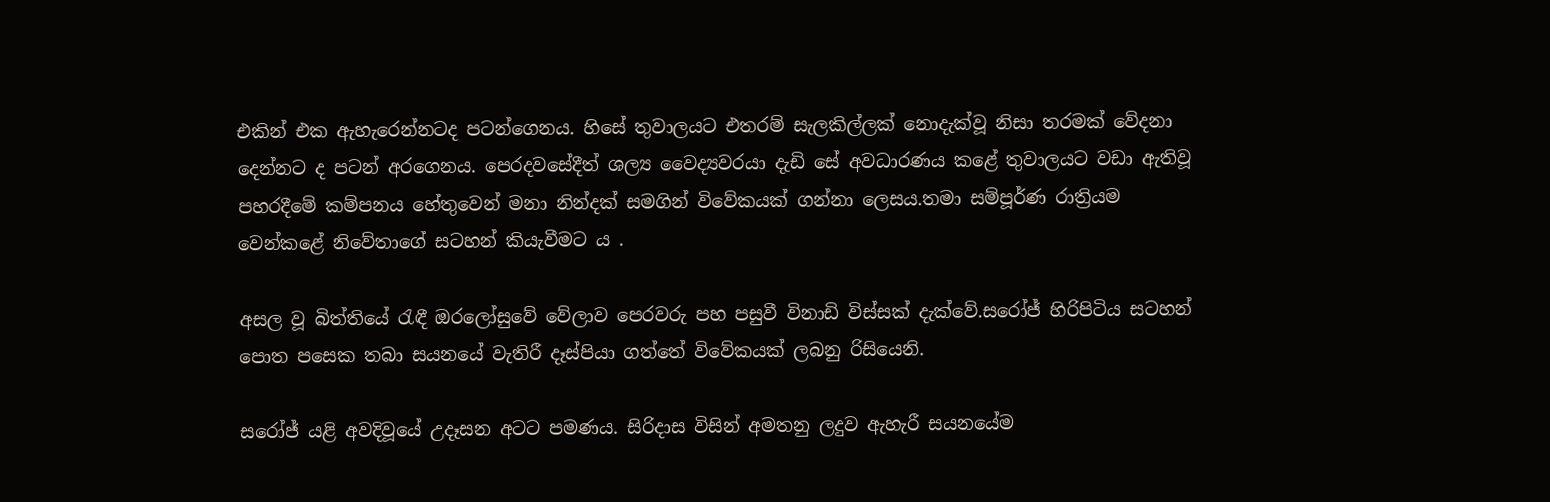එකින් එක ඇහැරෙන්නටද පටන්ගෙනය. හිසේ තුවාලයට එතරම් සැලකිල්ලක් නොදැක්වූ නිසා තරමක් වේදනා දෙන්නට ද පටන් අරගෙනය. පෙරදවසේදීත් ශල්‍ය වෛද්‍යවරයා දැඩි සේ අවධාරණය කළේ තුවාලයට වඩා ඇතිවූ පහරදීමේ කම්පනය හේතුවෙන් මනා නින්දක් සමගින් විවේකයක් ගන්නා ලෙසය.තමා සම්පූර්ණ රාත්‍රියම වෙන්කළේ නිවේතාගේ සටහන් කියැවීමට ය .

අසල වූ බිත්තියේ රැඳී ඔරලෝසුවේ වේලාව පෙරවරු පහ පසුවී විනාඩි විස්සක් දැක්වේ.සරෝජ් හිරිපිටිය සටහන් පොත පසෙක තබා සයනයේ වැතිරී දෑස්පියා ගත්තේ විවේකයක් ලබනු රිසියෙනි.

සරෝජ් යළි අවදිවූයේ උදෑසන අටට පමණය. සිරිදාස විසින් අමතනු ලදුව ඇහැරී සයනයේම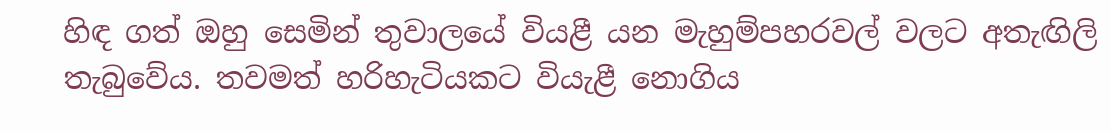හිඳ ගත් ඔහු සෙමින් තුවාලයේ වියළී යන මැහුම්පහරවල් වලට අතැඟිලි තැබුවේය. තවමත් හරිහැටියකට වියැළී නොගිය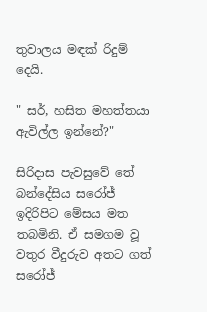තුවාලය මඳක් රිදුම් දෙයි.

" සර්, හසිත මහත්තයා ඇවිල්ල ඉන්නේ?"

සිරිදාස පැවසුවේ තේ බන්දේසිය සරෝජ් ඉදිරිපිට මේසය මත තබමිනි. ඒ සමගම වූ වතුර වීදුරුව අතට ගත් සරෝජ්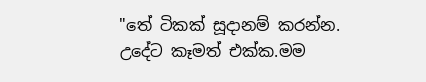"තේ ටිකක් සූදානම් කරන්න. උදේට කෑමත් එක්ක.මම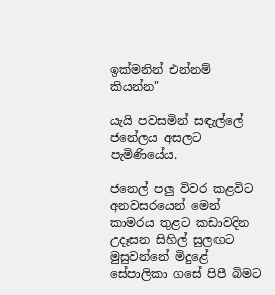ඉක්මනින් එන්නම් කියන්න"

යැයි පවසමින් සඳැල්ලේ ජනේලය අසලට පැමිණියේය.

ජනෙල් පලු විවර කළවිට අනවසරයෙන් මෙන් කාමරය තුළට කඩාවදින උදෑසන සිහිල් සුලඟට මුසුවන්නේ මිදුළේ සේපාලිකා ගසේ පිපී බිමට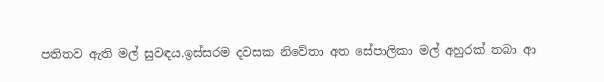පතිතව ඇති මල් සුවඳය.ඉස්සරම දවසක නිවේතා අත සේපාලිකා මල් අහුරක් තබා ආ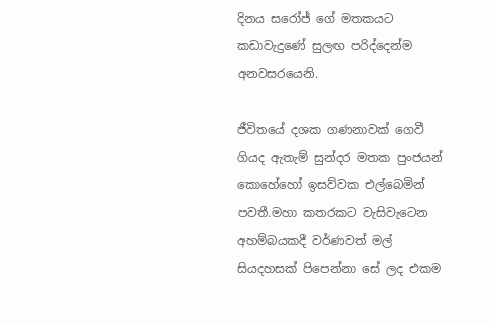දිනය සරෝජ් ගේ මතකයට කඩාවැදුණේ සුලඟ පරිද්දෙන්ම අනවසරයෙනි.

ජීවිතයේ දශක ගණනාවක් ගෙවී ගියද ඇතැම් සුන්දර මතක පුංජයන් කොහේහෝ ඉසව්වක එල්බෙමින් පවතී.මහා කතරකට වැසිවැටෙන අහම්බයකදී වර්ණවත් මල් සියදහසක් පිපෙන්නා සේ ලද එකම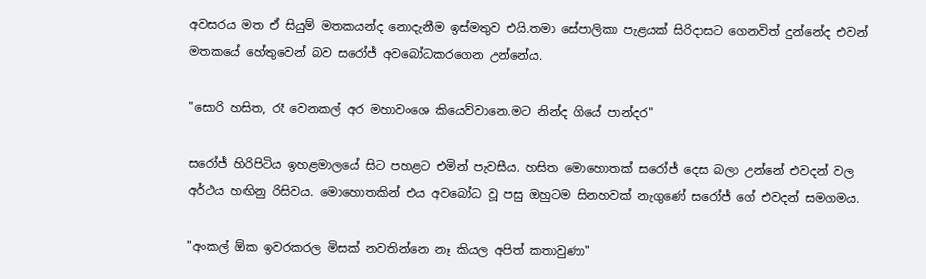අවසරය මත ඒ සියුම් මතකයන්ද නොදැනීම ඉස්මතුව එයි.තමා සේපාලිකා පැළයක් සිරිදාසට ගෙනවිත් දුන්නේද එවන් මතකයේ හේතුවෙන් බව සරෝජ් අවබෝධකරගෙන උන්නේය.

"සොරි හසිත, රෑ වෙනකල් අර මහාවංශෙ කියෙව්වානෙ.මට නින්ද ගියේ පාන්දර"

සරෝජ් හිරිපිටිය ඉහළමාලයේ සිට පහළට එමින් පැවසීය. හසිත මොහොතක් සරෝජ් දෙස බලා උන්නේ එවදන් වල අර්ථය හඟිනු රිසිවය. මොහොතකින් එය අවබෝධ වූ පසු ඔහුටම සිනහවක් නැගුණේ සරෝජ් ගේ එවදන් සමගමය.

"අංකල් ඕක ඉවරකරල මිසක් නවතින්නෙ නෑ කියල අපිත් කතාවුණා"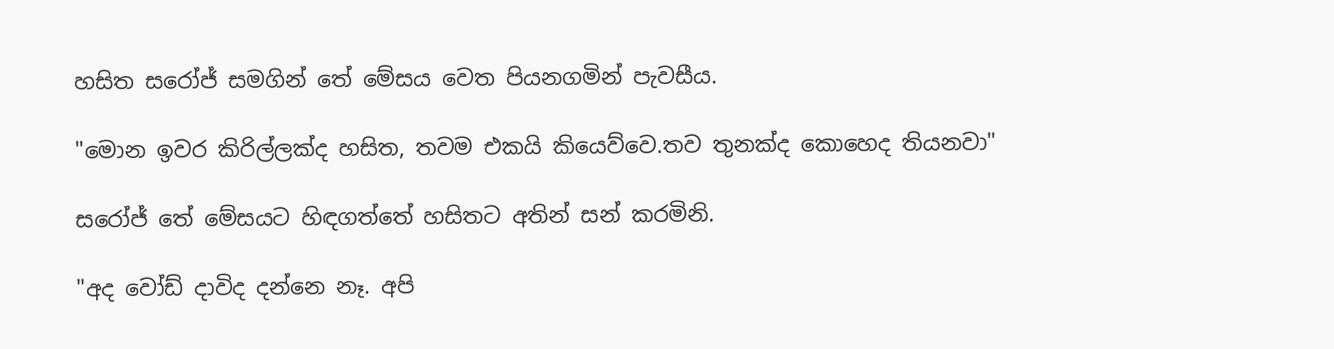හසිත සරෝජ් සමගින් තේ මේසය වෙත පියනගමින් පැවසීය.

"මොන ඉවර කිරිල්ලක්ද හසිත, තවම එකයි කියෙව්වෙ.තව තුනක්ද කොහෙද තියනවා"

සරෝජ් තේ මේසයට හිඳගත්තේ හසිතට අතින් සන් කරමිනි.

"අද වෝඩ් දාවිද දන්නෙ නෑ. අපි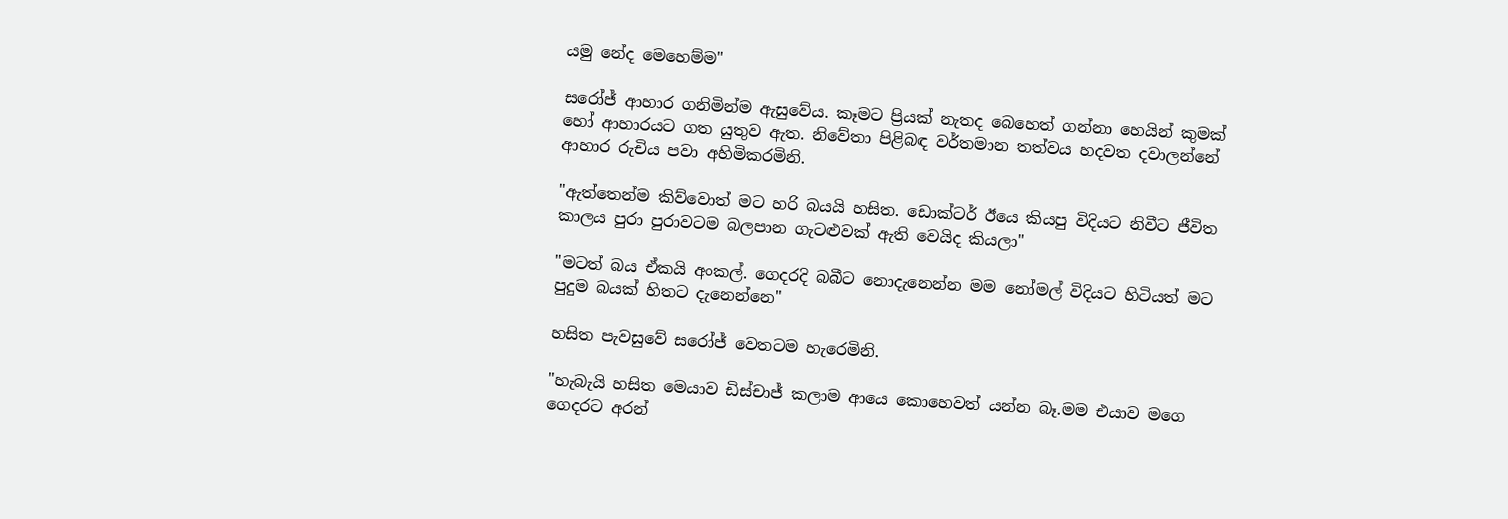යමු නේද මෙහෙම්ම"

සරෝජ් ආහාර ගනිමින්ම ඇසුවේය. කෑමට ප්‍රියක් නැතද බෙහෙත් ගන්නා හෙයින් කුමක් හෝ ආහාරයට ගත යුතුව ඇත. නිවේතා පිළිබඳ වර්තමාන තත්වය හදවත දවාලන්නේ ආහාර රුචිය පවා අහිමිකරමිනි.

"ඇත්තෙන්ම කිව්වොත් මට හරි බයයි හසිත. ඩොක්ටර් ඊයෙ කියපු විදියට නිවීට ජීවිත කාලය පුරා පුරාවටම බලපාන ගැටළුවක් ඇති වෙයිද කියලා"

"මටත් බය ඒකයි අංකල්. ගෙදරදි බබීට නොදැනෙන්න මම නෝමල් විදියට හිටියත් මට පුදුම බයක් හිතට දැනෙන්නෙ"

හසිත පැවසුවේ සරෝජ් වෙතටම හැරෙමිනි.

"හැබැයි හසිත මෙයාව ඩිස්චාජ් කලාම ආයෙ කොහෙවත් යන්න බෑ.මම එයාව මගෙ ගෙදරට අරන්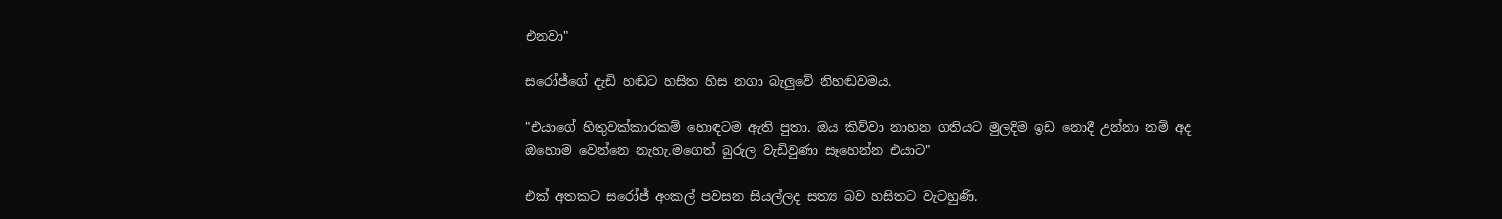එනවා"

සරෝජ්ගේ දැඩි හඬට හසිත හිස නගා බැලුවේ නිහඬවමය.

"එයාගේ හිතුවක්කාරකම් හොඳටම ඇති පුතා. ඔය කිව්වා නාහන ගතියට මුලදිම ඉඩ නොදී උන්නා නම් අද ඔහොම වෙන්නෙ නැහැ.මගෙත් බුරුල වැඩිවුණා සෑහෙන්න එයාට"

එක් අතකට සරෝජ් අංකල් පවසන සියල්ලද සත්‍ය බව හසිතට වැටහුණි.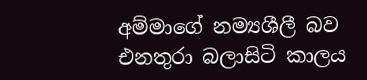අම්මාගේ නම්‍යශීලී බව එනතුරා බලාසිටි කාලය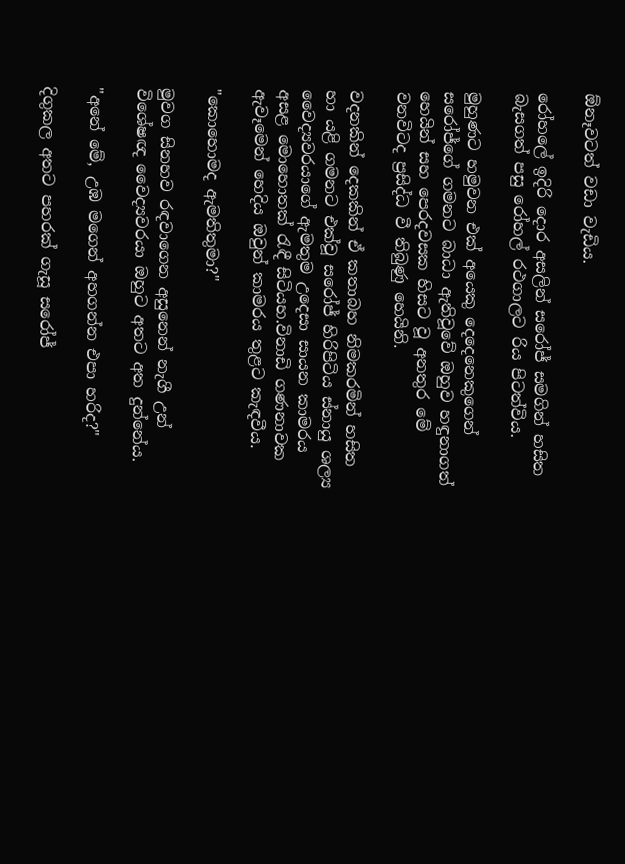ඕනෑවටත් වඩා වැඩිය.

රෝහලේ ඉදිරි දොර අසලින් සරෝජ් සමගින් හසිත බැසගත් පසු රෝහල් රථගාලට රිය පිටත්විය.

මුහුණට හමුවන එක් අයෙකු දෙදෙනෙකුගෙන් සරෝජ්ගේ ගමනට බාධා ඇතිවූවේ ඔහුව හඳුනාගත් හෙයින් සහ පෙරදවසක හිසට වූ අනතුර මේ වනවිටද ප්‍රසිද්ධ වී තිබුණු හෙයිනි.

වදනකින් දෙකකින් ඒ කතාබහ නිමකරමින් හසිත හා යළි ගමනට එක්වූ සරෝජ් හිරිපිටිය ස්නායු ශල්‍ය වෛද්‍යවරයාගේ ඇමතුම උදෙසා සායන කාමරය අසළ මොහොතක් රැඳී සිටියහ.විනාඩි ගණනාවක ඇවෑමෙන් හෙදිය ඔවුන් කාමරය තුළට කැඳවීය.

"කොහොමද ඇමතිතුමා?"

මුවග සිනහව රඳවාගෙන අසුනෙන් නැගී උන් විශේෂඥ වෛද්‍යවරයා ඔහුට අතට අත දුන්නේය.

"අනේ මේ, උඹ මගෙන් අහගන්න එපා හරිද?"

දිගුකල අතට පහරක් ගැසූ සරෝජ්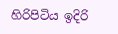හිරිපිටිය ඉදිරි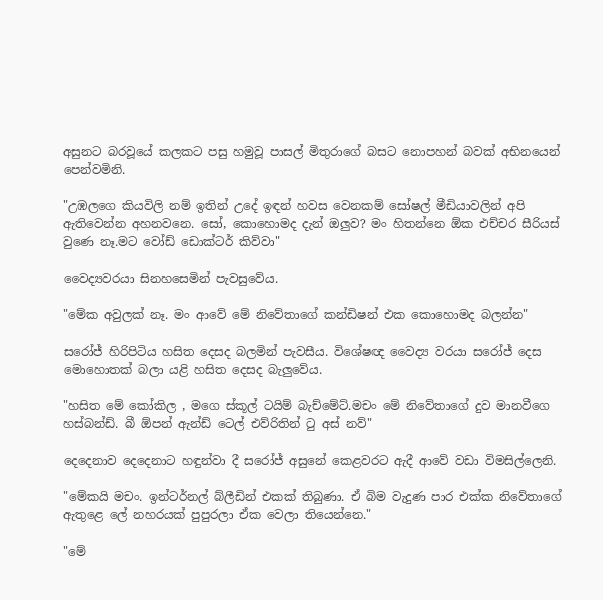අසුනට බරවූයේ කලකට පසු හමුවූ පාසල් මිතුරාගේ බසට නොපහන් බවක් අභිනයෙන් පෙන්වමිනි.

"උඹලගෙ කියවිලි නම් ඉතින් උදේ ඉඳන් හවස වෙනකම් සෝෂල් මීඩියාවලින් අපි ඇතිවෙන්න අහනවනෙ. සෝ, කොහොමද දැන් ඔලුව? මං හිතන්නෙ ඕක එච්චර සීරියස් වුණෙ නෑ.මට වෝඩ් ඩොක්ටර් කිව්වා"

වෛද්‍යවරයා සිනහසෙමින් පැවසුවේය.

"මේක අවුලක් නෑ. මං ආවේ මේ නිවේතාගේ කන්ඩිෂන් එක කොහොමද බලන්න"

සරෝජ් හිරිපිටිය හසිත දෙසද බලමින් පැවසීය. විශේෂඥ වෛද්‍ය වරයා සරෝජ් දෙස මොහොතක් බලා යළි හසිත දෙසද බැලුවේය.

"හසිත මේ කෝකිල , මගෙ ස්කූල් ටයිම් බැච්මේට්.මචං මේ නිවේතාගේ දුව මානවීගෙ හස්බන්ඩ්. බී ඕපන් ඇන්ඩ් ටෙල් එව්රිතින් ටු අස් නව්"

දෙදෙනාව දෙදෙනාට හඳුන්වා දී සරෝජ් අසුනේ කෙළවරට ඇදී ආවේ වඩා විමසිල්ලෙනි.

"මේකයි මචං. ඉන්ටර්නල් බ්ලීඩින් එකක් තිබුණා. ඒ බිම වැදුණ පාර එක්ක නිවේතාගේ ඇතුළෙ ලේ නහරයක් පුපුරලා ඒක වෙලා තියෙන්නෙ."

"මේ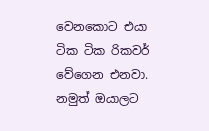වෙනකොට එයා ටික ටික රිකවර් වේගෙන එනවා. නමුත් ඔයාලට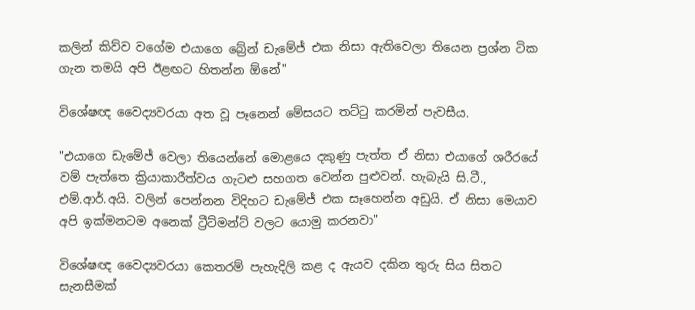කලින් කිව්ව වගේම එයාගෙ බ්‍රේන් ඩැමේජ් එක නිසා ඇතිවෙලා තියෙන ප්‍රශ්න ටික ගැන තමයි අපි ඊළඟට හිතන්න ඕනේ"

විශේෂඥ වෛද්‍යවරයා අත වූ පෑනෙන් මේසයට තට්ටු කරමින් පැවසීය.

"එයාගෙ ඩැමේජ් වෙලා තියෙන්නේ මොළයෙ දකුණු පැත්ත ඒ නිසා එයාගේ ශරීරයේ වම් පැත්තෙ ක්‍රියාකාරීත්වය ගැටළු සහගත වෙන්න පුළුවන්. හැබැයි සි.ටී., එම්.ආර්.අයි. වලින් පෙන්නන විදිහට ඩැමේජ් එක සෑහෙන්න අඩුයි. ඒ නිසා මෙයාව අපි ඉක්මනටම අනෙක් ට්‍රීට්මන්ට් වලට යොමු කරනවා"

විශේෂඥ වෛද්‍යවරයා කෙතරම් පැහැදිලි කළ ද ඇයව දකින තුරු සිය සිතට සැනසීමක්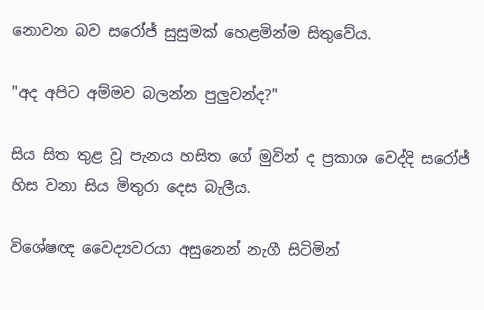නොවන බව සරෝජ් සුසුමක් හෙළමින්ම සිතුවේය.

"අද අපිට අම්මව බලන්න පුලුවන්ද?"

සිය සිත තුළ වූ පැනය හසිත ගේ මුවින් ද ප්‍රකාශ වෙද්දි සරෝජ් හිස වනා සිය මිතුරා දෙස බැලීය.

විශේෂඥ වෛද්‍යවරයා අසුනෙන් නැගී සිටිමින්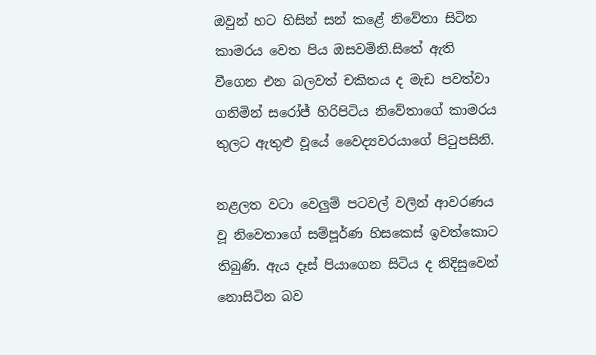ඔවුන් හට හිසින් සන් කළේ නිවේතා සිටින කාමරය වෙත පිය ඔසවමිනි.සිතේ ඇති වීගෙන එන බලවත් චකිතය ද මැඩ පවත්වා ගනිමින් සරෝජ් හිරිපිටිය නිවේතාගේ කාමරය තුලට ඇතුළු වූයේ වෛද්‍යවරයාගේ පිටුපසිනි.

නළලත වටා වෙලුම් පටවල් වලින් ආවරණය වූ නිවෙතාගේ සම්පූර්ණ හිසකෙස් ඉවත්කොට තිබුණි. ඇය දෑස් පියාගෙන සිටිය ද නිදිසුවෙන් නොසිටින බව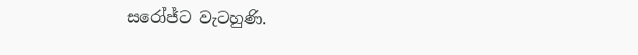සරෝජ්ට වැටහුණි.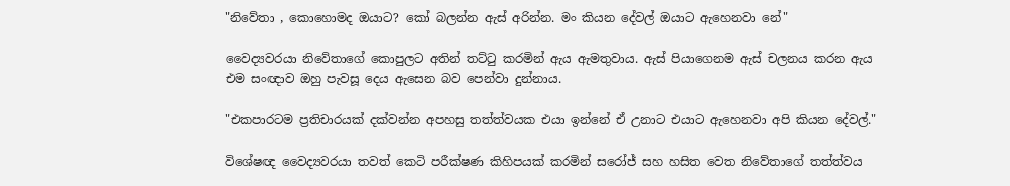"නිවේතා , කොහොමද ඔයාට? කෝ බලන්න ඇස් අරින්න. මං කියන දේවල් ඔයාට ඇහෙනවා නේ"

වෛද්‍යවරයා නිවේතාගේ කොපුලට අතින් තට්ටු කරමින් ඇය ඇමතුවාය. ඇස් පියාගෙනම ඇස් චලනය කරන ඇය එම සංඥාව ඔහු පැවසූ දෙය ඇසෙන බව පෙන්වා දුන්නාය.

"එකපාරටම ප්‍රතිචාරයක් දක්වන්න අපහසු තත්ත්වයක එයා ඉන්නේ ඒ උනාට එයාට ඇහෙනවා අපි කියන දේවල්."

විශේෂඥ වෛද්‍යවරයා තවත් කෙටි පරීක්ෂණ කිහිපයක් කරමින් සරෝජ් සහ හසිත වෙත නිවේතාගේ තත්ත්වය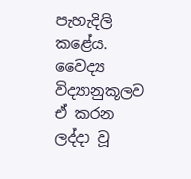පැහැදිලි කළේය. වෛද්‍ය විද්‍යානුකූලව ඒ කරන ලද්දා වූ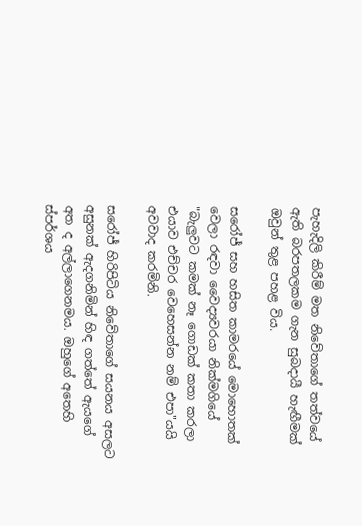පැහැදිලි කිරීම් මත නිවේතාගේ තත්වයේ ඇති බරපතලකම ගැන සුබදායී හැඟීමක් ඔවුන් තුළ පහළ විය.

සරෝජ් සහ හසිත කාමරයේ මොහොතක් වෙලා රඳවා වෛද්‍යවරයා නික්මගියේ "බැලුවට කමක් නෑ ගොඩක් කතා කරලා එයාව එච්චර වෙහෙසන්න නම් එපා"යයි අවවාද කරමිනි.

සරෝජ් හිරිපිටිය නිවේතාගේ සයනය අසලට අසුනක් ඇදගනිමින් හිඳ ගත්තේ ඇයගේ අත ද අල්ලාගෙනමය. ඔහුගේ අතෙහි ස්පර්ශය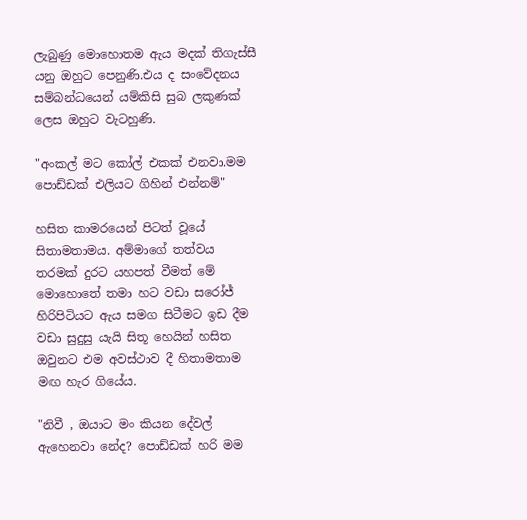ලැබුණු මොහොතම ඇය මදක් තිගැස්සී යනු ඔහුට පෙනුණි.එය ද සංවේදනය සම්බන්ධයෙන් යම්කිසි සුබ ලකුණක් ලෙස ඔහුට වැටහුණි.

"අංකල් මට කෝල් එකක් එනවා.මම පොඩ්ඩක් එලියට ගිහින් එන්නම්"

හසිත කාමරයෙන් පිටත් වූයේ සිතාමතාමය. අම්මාගේ තත්වය තරමක් දුරට යහපත් වීමත් මේ මොහොතේ තමා හට වඩා සරෝජ් හිරිපිටියට ඇය සමග සිටීමට ඉඩ දීම වඩා සුදුසු යැයි සිතූ හෙයින් හසිත ඔවුනට එම අවස්ථාව දී හිතාමතාම මඟ හැර ගියේය.

"නිවී , ඔයාට මං කියන දේවල් ඇහෙනවා නේද? පොඩ්ඩක් හරි මම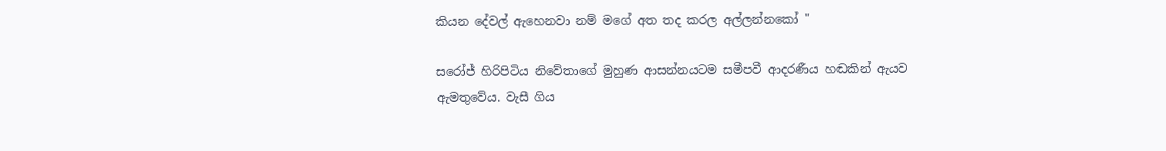කියන දේවල් ඇහෙනවා නම් මගේ අත තද කරල අල්ලන්නකෝ "

සරෝජ් හිරිපිටිය නිවේතාගේ මුහුණ ආසන්නයටම සමීපවී ආදරණීය හඬකින් ඇයව ඇමතුවේය. වැසී ගිය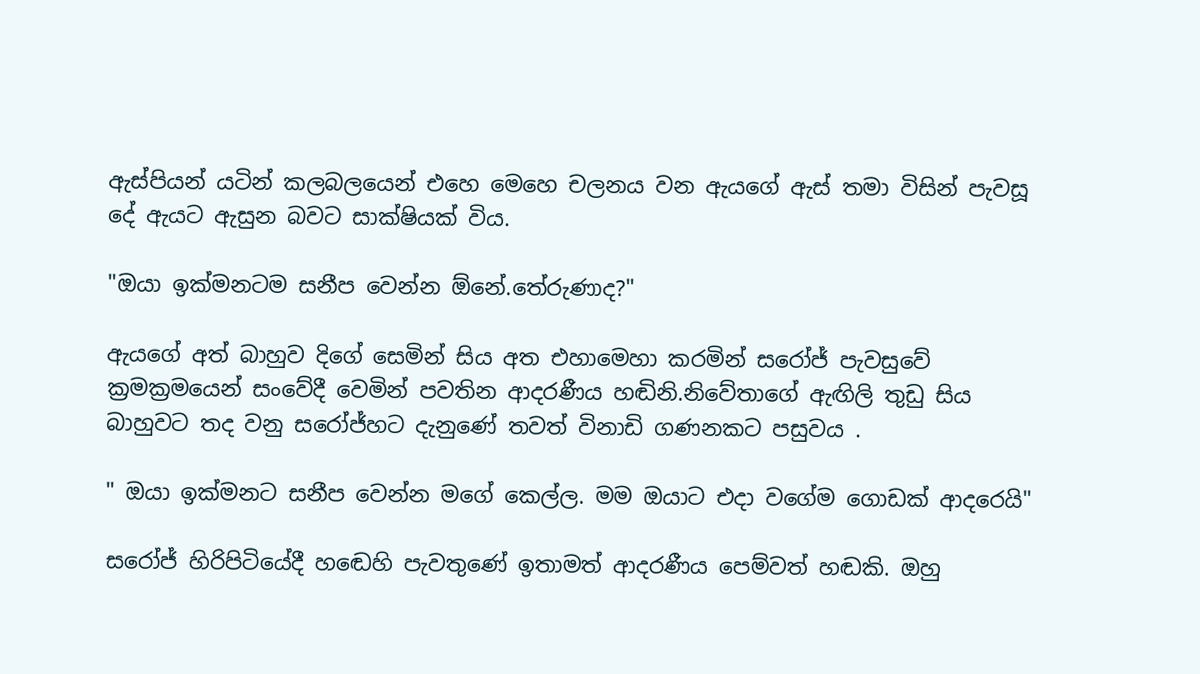ඇස්පියන් යටින් කලබලයෙන් එහෙ මෙහෙ චලනය වන ඇයගේ ඇස් තමා විසින් පැවසූ දේ ඇයට ඇසුන බවට සාක්ෂියක් විය.

"ඔයා ඉක්මනටම සනීප වෙන්න ඕනේ.තේරුණාද?"

ඇයගේ අත් බාහුව දිගේ සෙමින් සිය අත එහාමෙහා කරමින් සරෝජ් පැවසුවේ ක්‍රමක්‍රමයෙන් සංවේදී වෙමින් පවතින ආදරණීය හඬිනි.නිවේතාගේ ඇඟිලි තුඩු සිය බාහුවට තද වනු සරෝජ්හට දැනුණේ තවත් විනාඩි ගණනකට පසුවය .

" ඔයා ඉක්මනට සනීප වෙන්න මගේ කෙල්ල. මම ඔයාට එදා වගේම ගොඩක් ආදරෙයි"

සරෝජ් හිරිපිටියේදී හඬෙහි පැවතුණේ ඉතාමත් ආදරණීය පෙම්වත් හඬකි. ඔහු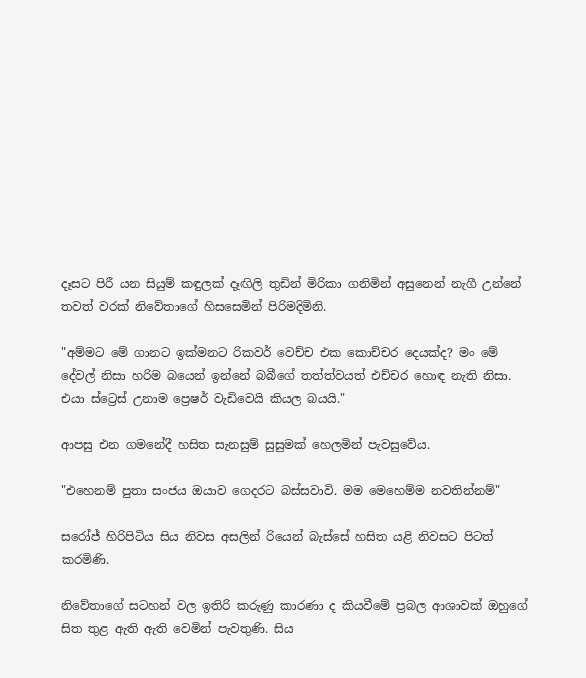දෑසට පිරී යන සියුම් කඳුලක් දෑඟිලි තුඩින් මිරිකා ගනිමින් අසුනෙන් නැගී උන්නේ තවත් වරක් නිවේතාගේ හිසසෙමින් පිරිමදිමිනි.

"අම්මට මේ ගානට ඉක්මනට රිකවර් වෙච්ච එක කොච්චර දෙයක්ද? මං මේ දේවල් නිසා හරිම බයෙන් ඉන්නේ බබීගේ තත්ත්වයත් එච්චර හොඳ නැති නිසා. එයා ස්ට්‍රෙස් උනාම ප්‍රෙෂර් වැඩිවෙයි කියල බයයි."

ආපසු එන ගමනේදී හසිත සැනසුම් සුසුමක් හෙලමින් පැවසුවේය.

"එහෙනම් පුතා සංජය ඔයාව ගෙදරට බස්සවාවි. මම මෙහෙම්ම නවතින්නම්"

සරෝජ් හිරිපිටිය සිය නිවස අසලින් රියෙන් බැස්සේ හසිත යළි නිවසට පිටත් කරමිණි.

නිවේතාගේ සටහන් වල ඉතිරි කරුණු කාරණා ද කියවීමේ ප්‍රබල ආශාවක් ඔහුගේ සිත තුළ ඇති ඇති වෙමින් පැවතුණි. සිය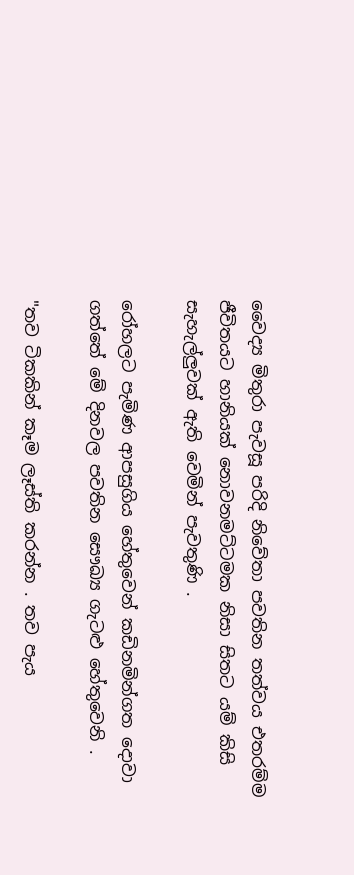වෛද්‍ය මිතුරා පැවසූ පරිදි නිවේතා පවතින තත්වය එතරම්ම ජීවිතයට හානියක් නොවනමට්ටමක නිසා සිතට යම් කිසි සැහැල්ලුවක් ඇති වෙමින් පැවතුණි .

රෝහලට පැමිණ ආපසුගිය හේතුවෙන් කඩිනමින්ගත දොවා ගත්තේ මේ දිනවල පවතින සෞඛ්‍ය ගැටළු හේතුවෙනි .

"තව ටිකකින් කෑම ලෑස්ති කරන්න . තව පැය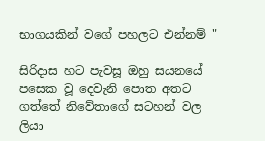භාගයකින් වගේ පහලට එන්නම් "

සිරිදාස හට පැවසූ ඔහු සයනයේ පසෙක වූ දෙවැනි පොත අතට ගත්තේ නිවේතාගේ සටහන් වල ලියා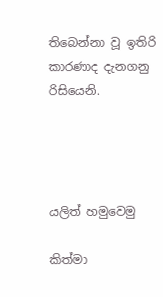තිබෙන්නා වූ ඉතිරි කාරණාද දැනගනු රිසියෙනි.




යලිත් හමුවෙමු

කිත්මා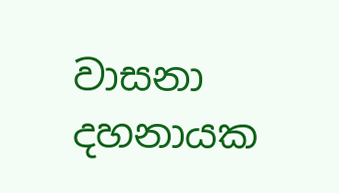වාසනා දහනායක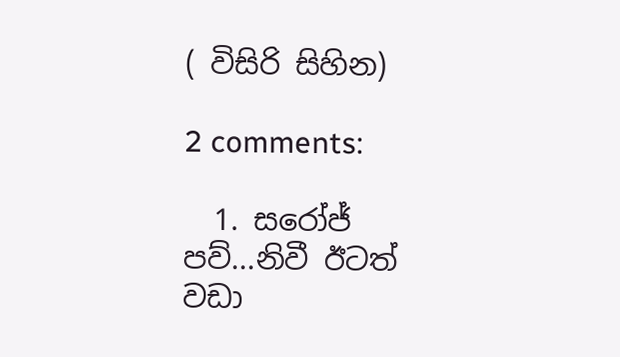( විසිරි සිහින)

2 comments:

  1. සරෝජ් පව්...නිවී ඊටත් වඩා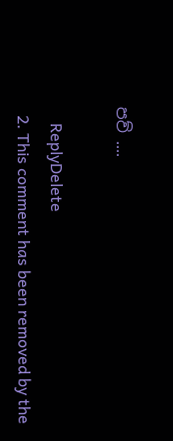පව් ....

    ReplyDelete
  2. This comment has been removed by the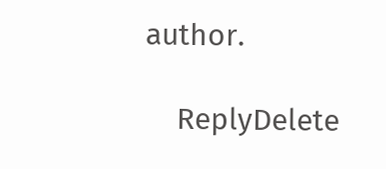author.

    ReplyDelete